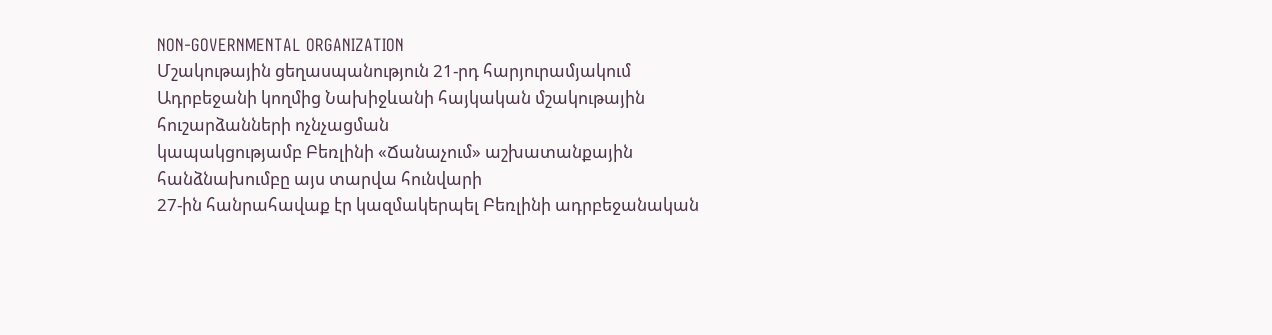NON-GOVERNMENTAL ORGANIZATION
Մշակութային ցեղասպանություն 21-րդ հարյուրամյակում
Ադրբեջանի կողմից Նախիջևանի հայկական մշակութային հուշարձանների ոչնչացման
կապակցությամբ Բեռլինի «Ճանաչում» աշխատանքային հանձնախումբը այս տարվա հունվարի
27-ին հանրահավաք էր կազմակերպել Բեռլինի ադրբեջանական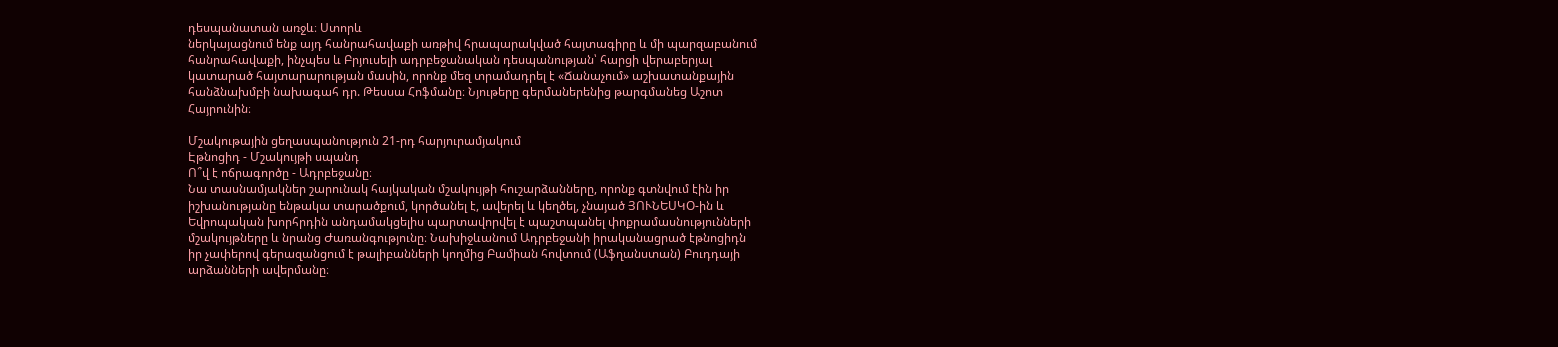դեսպանատան առջև։ Ստորև
ներկայացնում ենք այդ հանրահավաքի առթիվ հրապարակված հայտագիրը և մի պարզաբանում
հանրահավաքի, ինչպես և Բրյուսելի ադրբեջանական դեսպանության՝ հարցի վերաբերյալ
կատարած հայտարարության մասին, որոնք մեզ տրամադրել է «Ճանաչում» աշխատանքային
հանձնախմբի նախագահ դր. Թեսսա Հոֆմանը։ Նյութերը գերմաներենից թարգմանեց Աշոտ
Հայրունին։

Մշակութային ցեղասպանություն 21-րդ հարյուրամյակում
Էթնոցիդ - Մշակույթի սպանդ
Ո՞վ է ոճրագործը - Ադրբեջանը։
Նա տասնամյակներ շարունակ հայկական մշակույթի հուշարձանները, որոնք գտնվում էին իր
իշխանությանը ենթակա տարածքում, կործանել է, ավերել և կեղծել, չնայած ՅՈՒՆԵՍԿՕ-ին և
Եվրոպական խորհրդին անդամակցելիս պարտավորվել է պաշտպանել փոքրամասնությունների
մշակույթները և նրանց Ժառանգությունը։ Նախիջևանում Ադրբեջանի իրականացրած էթնոցիդն
իր չափերով գերազանցում է թալիբանների կողմից Բամիան հովտում (Աֆղանստան) Բուդդայի
արձանների ավերմանը։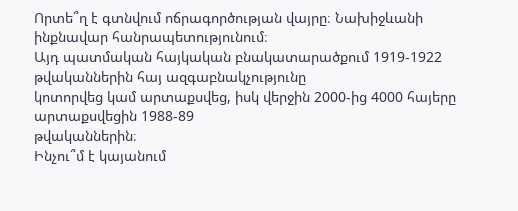Որտե՞ղ է գտնվում ոճրագործության վայրը։ Նախիջևանի ինքնավար հանրապետությունում։
Այդ պատմական հայկական բնակատարածքում 1919-1922 թվականներին հայ ազգաբնակչությունը
կոտորվեց կամ արտաքսվեց, իսկ վերջին 2000-ից 4000 հայերը արտաքսվեցին 1988-89
թվականներին։
Ինչու՞մ է կայանում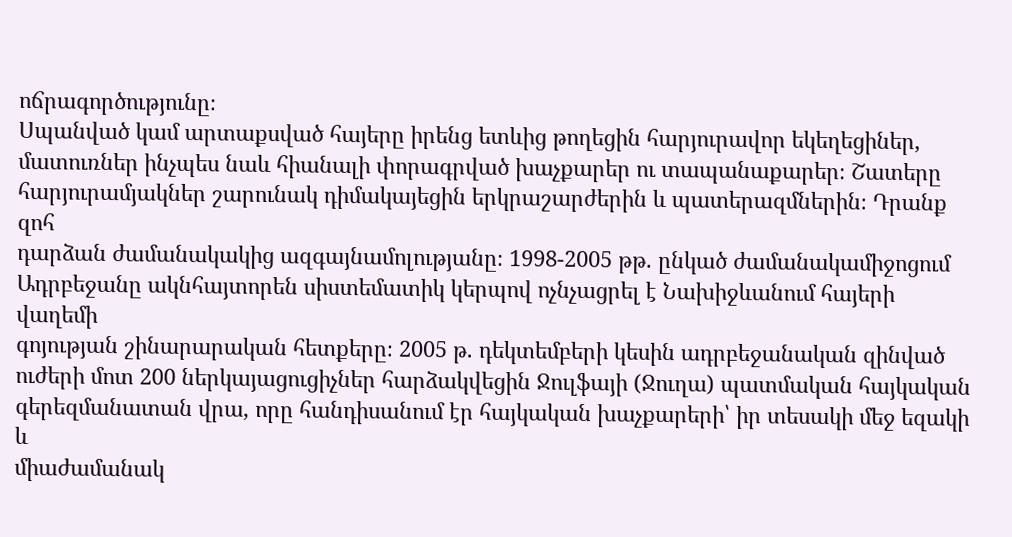ոճրագործությունը։
Սպանված կամ արտաքսված հայերը իրենց ետևից թողեցին հարյուրավոր եկեղեցիներ,
մատուռներ ինչպես նաև հիանալի փորագրված խաչքարեր ու տապանաքարեր։ Շատերը
հարյուրամյակներ շարունակ դիմակայեցին երկրաշարժերին և պատերազմներին։ Դրանք զոհ
դարձան ժամանակակից ազգայնամոլությանը։ 1998-2005 թթ. ընկած ժամանակամիջոցում
Ադրբեջանը ակնհայտորեն սիստեմատիկ կերպով ոչնչացրել է Նախիջևանում հայերի վաղեմի
գոյության շինարարական հետքերը։ 2005 թ. դեկտեմբերի կեսին ադրբեջանական զինված
ուժերի մոտ 200 ներկայացուցիչներ հարձակվեցին Ջուլֆայի (Ջուղա) պատմական հայկական
գերեզմանատան վրա, որը հանդիսանում էր հայկական խաչքարերի՝ իր տեսակի մեջ եզակի և
միաժամանակ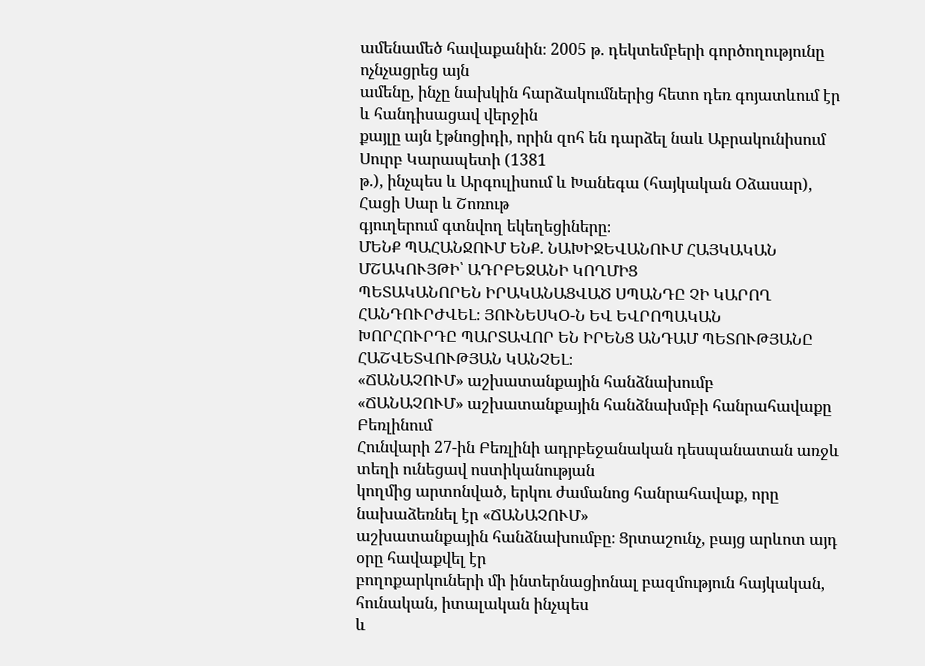ամենամեծ հավաքանին։ 2005 թ. դեկտեմբերի գործողությունը ոչնչացրեց այն
ամենը, ինչը նախկին հարձակումներից հետո դեռ գոյատևում էր և հանդիսացավ վերջին
քայլը այն էթնոցիդի, որին զոհ են դարձել նաև Աբրակունիսում Սուրբ Կարապետի (1381
թ.), ինչպես և Արգուլիսում և Խանեգա (հայկական Օձասար), Հացի Սար և Շոռութ
գյուղերում գտնվող եկեղեցիները։
ՄԵՆՔ ՊԱՀԱՆՋՈՒՄ ԵՆՔ. ՆԱԽԻՋԵՎԱՆՈՒՄ ՀԱՅԿԱԿԱՆ ՄՇԱԿՈՒՅԹԻ՝ ԱԴՐԲԵՋԱՆԻ ԿՈՂՄԻՑ
ՊԵՏԱԿԱՆՈՐԵՆ ԻՐԱԿԱՆԱՑՎԱԾ ՍՊԱՆԴԸ ՉԻ ԿԱՐՈՂ ՀԱՆԴՈՒՐԺՎԵԼ։ ՅՈՒՆԵՍԿՕ-Ն ԵՎ ԵՎՐՈՊԱԿԱՆ
ԽՈՐՀՈՒՐԴԸ ՊԱՐՏԱՎՈՐ ԵՆ ԻՐԵՆՑ ԱՆԴԱՄ ՊԵՏՈՒԹՅԱՆԸ ՀԱՇՎԵՏՎՈՒԹՅԱՆ ԿԱՆՉԵԼ։
«ՃԱՆԱՉՈՒՄ» աշխատանքային հանձնախումբ
«ՃԱՆԱՉՈՒՄ» աշխատանքային հանձնախմբի հանրահավաքը Բեռլինում
Հունվարի 27-ին Բեռլինի ադրբեջանական դեսպանատան առջև տեղի ունեցավ ոստիկանության
կողմից արտոնված, երկու ժամանոց հանրահավաք, որը նախաձեռնել էր «ՃԱՆԱՉՈՒՄ»
աշխատանքային հանձնախումբը։ Ցրտաշունչ, բայց արևոտ այդ օրը հավաքվել էր
բողոքարկուների մի ինտերնացիոնալ բազմություն հայկական, հունական, իտալական ինչպես
և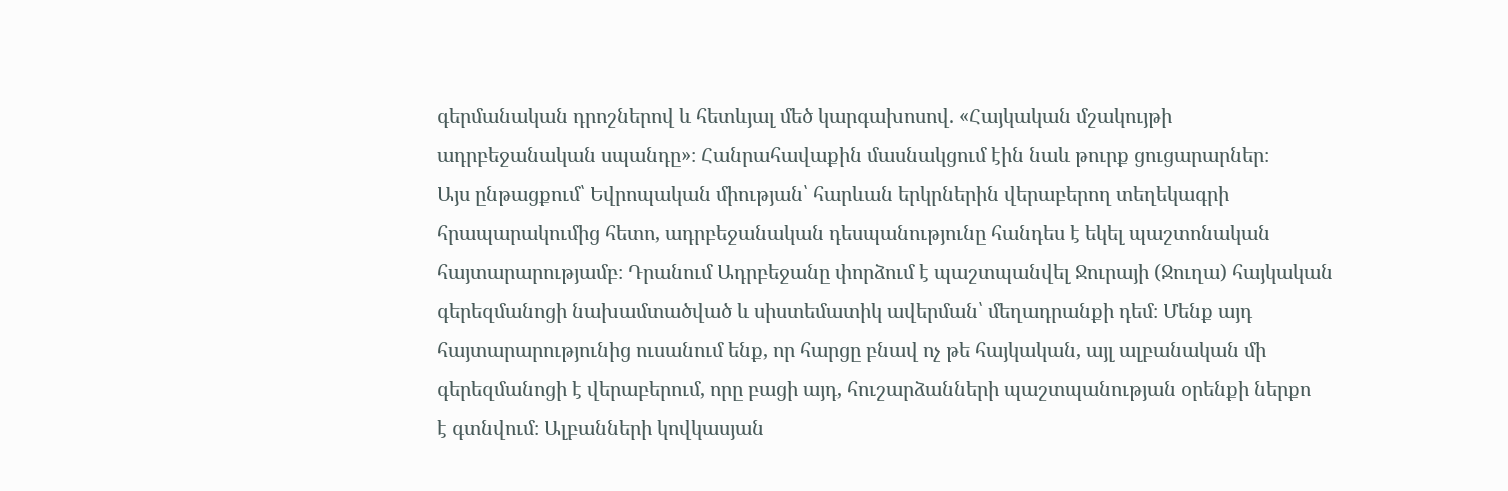գերմանական դրոշներով և հետևյալ մեծ կարգախոսով. «Հայկական մշակույթի
ադրբեջանական սպանդը»։ Հանրահավաքին մասնակցում էին նաև թուրք ցուցարարներ։
Այս ընթացքում՝ Եվրոպական միության՝ հարևան երկրներին վերաբերող տեղեկագրի
հրապարակումից հետո, ադրբեջանական դեսպանությունը հանդես է եկել պաշտոնական
հայտարարությամբ։ Դրանում Ադրբեջանը փորձում է պաշտպանվել Ջուրայի (Ջուղա) հայկական
գերեզմանոցի նախամտածված և սիստեմատիկ ավերման՝ մեղադրանքի դեմ։ Մենք այդ
հայտարարությունից ուսանում ենք, որ հարցը բնավ ոչ թե հայկական, այլ ալբանական մի
գերեզմանոցի է վերաբերում, որը բացի այդ, հուշարձանների պաշտպանության օրենքի ներքո
է գտնվում։ Ալբանների կովկասյան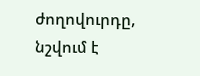ժողովուրդը, նշվում է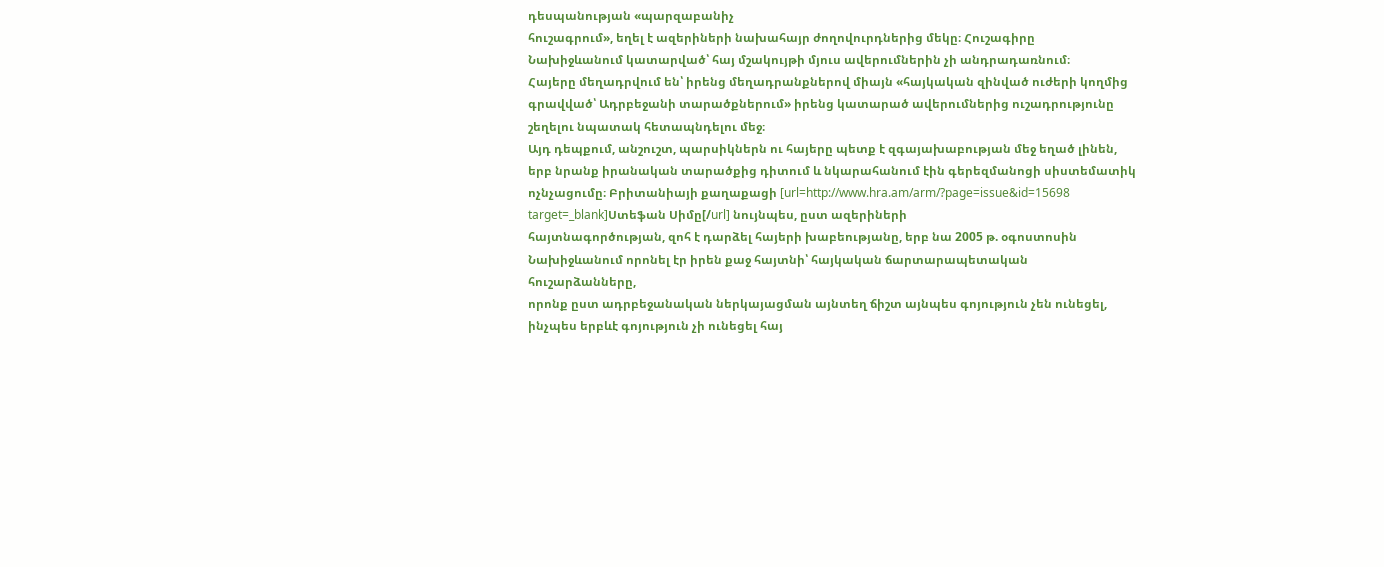դեսպանության «պարզաբանիչ
հուշագրում», եղել է ազերիների նախահայր ժողովուրդներից մեկը։ Հուշագիրը
Նախիջևանում կատարված՝ հայ մշակույթի մյուս ավերումներին չի անդրադառնում։
Հայերը մեղադրվում են՝ իրենց մեղադրանքներով միայն «հայկական զինված ուժերի կողմից
գրավված՝ Ադրբեջանի տարածքներում» իրենց կատարած ավերումներից ուշադրությունը
շեղելու նպատակ հետապնդելու մեջ։
Այդ դեպքում, անշուշտ, պարսիկներն ու հայերը պետք է զգայախաբության մեջ եղած լինեն,
երբ նրանք իրանական տարածքից դիտում և նկարահանում էին գերեզմանոցի սիստեմատիկ
ոչնչացումը։ Բրիտանիայի քաղաքացի [url=http://www.hra.am/arm/?page=issue&id=15698 target=_blank]Ստեֆան Սիմը[/url] նույնպես, ըստ ազերիների
հայտնագործության, զոհ է դարձել հայերի խաբեությանը, երբ նա 2005 թ. օգոստոսին
Նախիջևանում որոնել էր իրեն քաջ հայտնի՝ հայկական ճարտարապետական հուշարձանները,
որոնք ըստ ադրբեջանական ներկայացման այնտեղ ճիշտ այնպես գոյություն չեն ունեցել,
ինչպես երբևէ գոյություն չի ունեցել հայ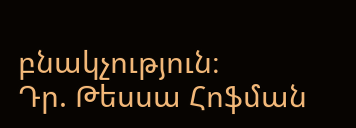բնակչություն։
Դր. Թեսսա Հոֆման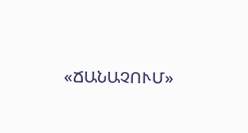«ՃԱՆԱՉՈՒՄ»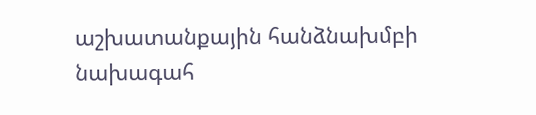աշխատանքային հանձնախմբի նախագահ